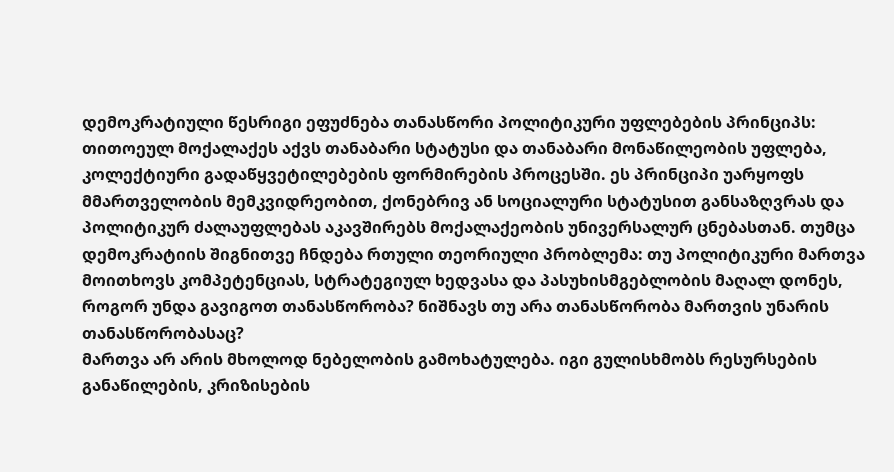დემოკრატიული წესრიგი ეფუძნება თანასწორი პოლიტიკური უფლებების პრინციპს: თითოეულ მოქალაქეს აქვს თანაბარი სტატუსი და თანაბარი მონაწილეობის უფლება, კოლექტიური გადაწყვეტილებების ფორმირების პროცესში. ეს პრინციპი უარყოფს მმართველობის მემკვიდრეობით, ქონებრივ ან სოციალური სტატუსით განსაზღვრას და პოლიტიკურ ძალაუფლებას აკავშირებს მოქალაქეობის უნივერსალურ ცნებასთან. თუმცა დემოკრატიის შიგნითვე ჩნდება რთული თეორიული პრობლემა: თუ პოლიტიკური მართვა მოითხოვს კომპეტენციას, სტრატეგიულ ხედვასა და პასუხისმგებლობის მაღალ დონეს, როგორ უნდა გავიგოთ თანასწორობა? ნიშნავს თუ არა თანასწორობა მართვის უნარის თანასწორობასაც?
მართვა არ არის მხოლოდ ნებელობის გამოხატულება. იგი გულისხმობს რესურსების განაწილების, კრიზისების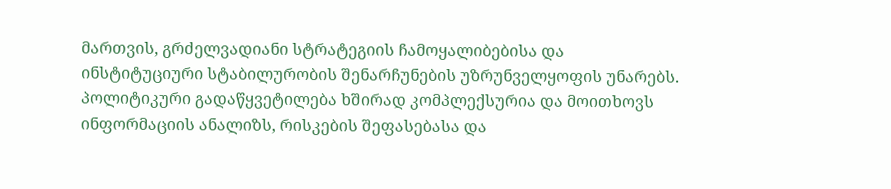მართვის, გრძელვადიანი სტრატეგიის ჩამოყალიბებისა და ინსტიტუციური სტაბილურობის შენარჩუნების უზრუნველყოფის უნარებს. პოლიტიკური გადაწყვეტილება ხშირად კომპლექსურია და მოითხოვს ინფორმაციის ანალიზს, რისკების შეფასებასა და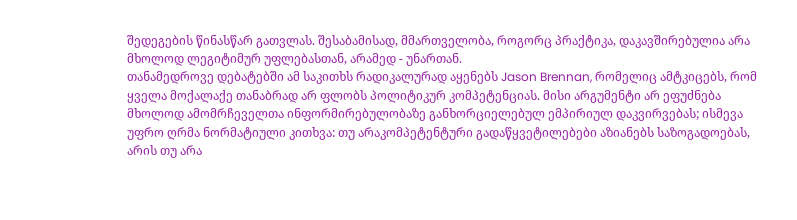შედეგების წინასწარ გათვლას. შესაბამისად, მმართველობა, როგორც პრაქტიკა, დაკავშირებულია არა მხოლოდ ლეგიტიმურ უფლებასთან, არამედ - უნართან.
თანამედროვე დებატებში ამ საკითხს რადიკალურად აყენებს Jason Brennan, რომელიც ამტკიცებს, რომ ყველა მოქალაქე თანაბრად არ ფლობს პოლიტიკურ კომპეტენციას. მისი არგუმენტი არ ეფუძნება მხოლოდ ამომრჩეველთა ინფორმირებულობაზე განხორციელებულ ემპირიულ დაკვირვებას; ისმევა უფრო ღრმა ნორმატიული კითხვა: თუ არაკომპეტენტური გადაწყვეტილებები აზიანებს საზოგადოებას, არის თუ არა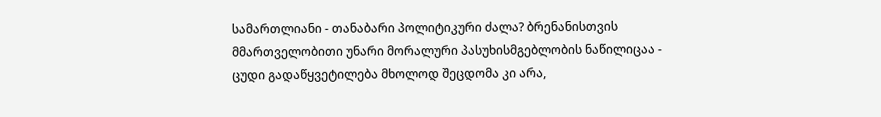სამართლიანი - თანაბარი პოლიტიკური ძალა? ბრენანისთვის მმართველობითი უნარი მორალური პასუხისმგებლობის ნაწილიცაა - ცუდი გადაწყვეტილება მხოლოდ შეცდომა კი არა,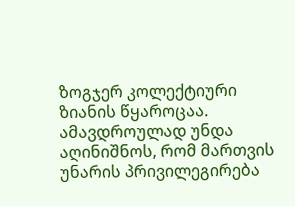ზოგჯერ კოლექტიური ზიანის წყაროცაა.
ამავდროულად უნდა აღინიშნოს, რომ მართვის უნარის პრივილეგირება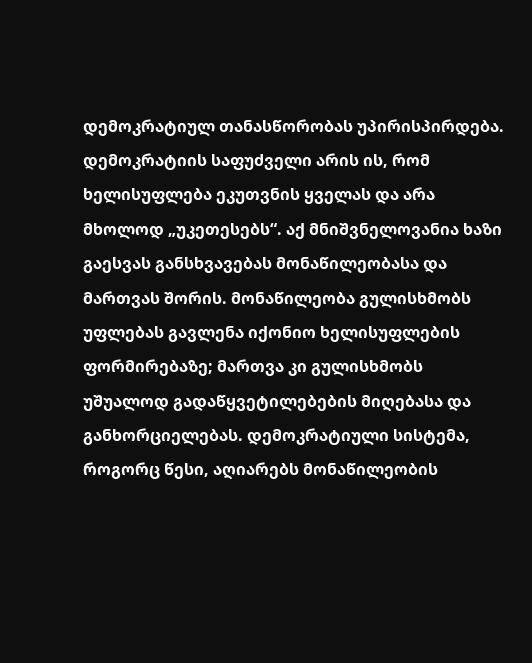დემოკრატიულ თანასწორობას უპირისპირდება. დემოკრატიის საფუძველი არის ის, რომ ხელისუფლება ეკუთვნის ყველას და არა მხოლოდ „უკეთესებს“. აქ მნიშვნელოვანია ხაზი გაესვას განსხვავებას მონაწილეობასა და მართვას შორის. მონაწილეობა გულისხმობს უფლებას გავლენა იქონიო ხელისუფლების ფორმირებაზე; მართვა კი გულისხმობს უშუალოდ გადაწყვეტილებების მიღებასა და განხორციელებას. დემოკრატიული სისტემა, როგორც წესი, აღიარებს მონაწილეობის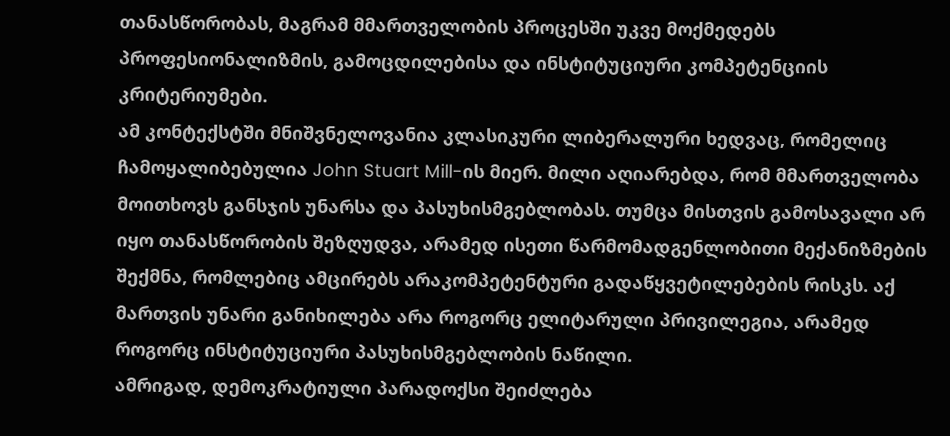თანასწორობას, მაგრამ მმართველობის პროცესში უკვე მოქმედებს პროფესიონალიზმის, გამოცდილებისა და ინსტიტუციური კომპეტენციის კრიტერიუმები.
ამ კონტექსტში მნიშვნელოვანია კლასიკური ლიბერალური ხედვაც, რომელიც ჩამოყალიბებულია John Stuart Mill-ის მიერ. მილი აღიარებდა, რომ მმართველობა მოითხოვს განსჯის უნარსა და პასუხისმგებლობას. თუმცა მისთვის გამოსავალი არ იყო თანასწორობის შეზღუდვა, არამედ ისეთი წარმომადგენლობითი მექანიზმების შექმნა, რომლებიც ამცირებს არაკომპეტენტური გადაწყვეტილებების რისკს. აქ მართვის უნარი განიხილება არა როგორც ელიტარული პრივილეგია, არამედ როგორც ინსტიტუციური პასუხისმგებლობის ნაწილი.
ამრიგად, დემოკრატიული პარადოქსი შეიძლება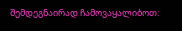შემდეგნაირად ჩამოვაყალიბოთ: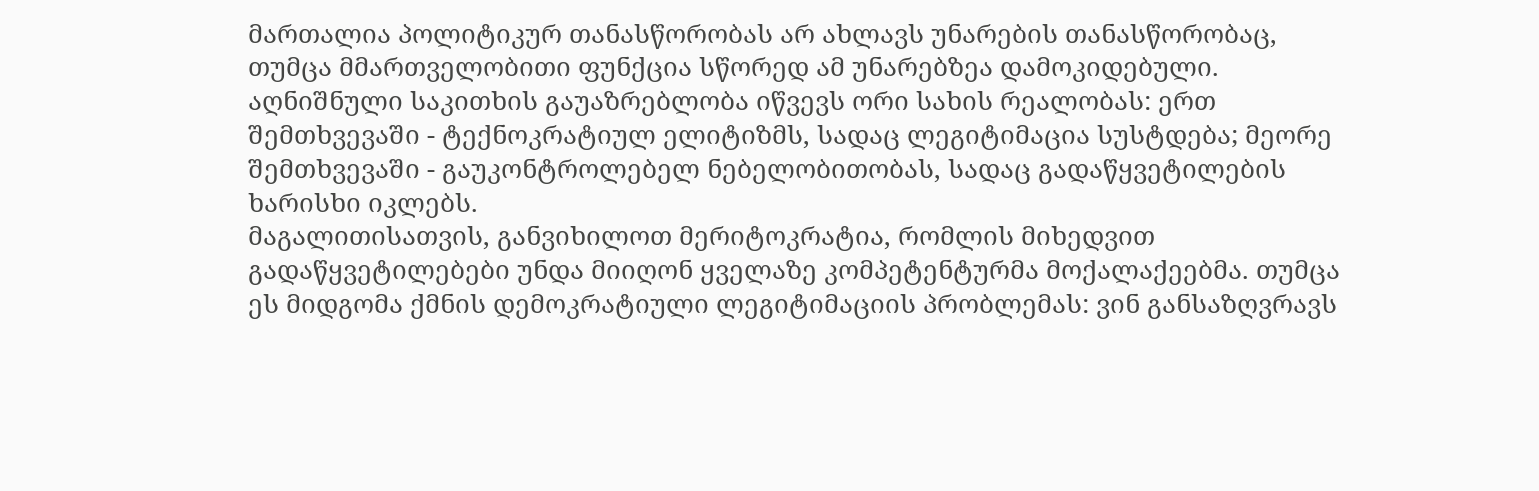მართალია პოლიტიკურ თანასწორობას არ ახლავს უნარების თანასწორობაც, თუმცა მმართველობითი ფუნქცია სწორედ ამ უნარებზეა დამოკიდებული. აღნიშნული საკითხის გაუაზრებლობა იწვევს ორი სახის რეალობას: ერთ შემთხვევაში - ტექნოკრატიულ ელიტიზმს, სადაც ლეგიტიმაცია სუსტდება; მეორე შემთხვევაში - გაუკონტროლებელ ნებელობითობას, სადაც გადაწყვეტილების ხარისხი იკლებს.
მაგალითისათვის, განვიხილოთ მერიტოკრატია, რომლის მიხედვით გადაწყვეტილებები უნდა მიიღონ ყველაზე კომპეტენტურმა მოქალაქეებმა. თუმცა ეს მიდგომა ქმნის დემოკრატიული ლეგიტიმაციის პრობლემას: ვინ განსაზღვრავს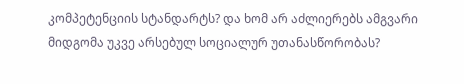კომპეტენციის სტანდარტს? და ხომ არ აძლიერებს ამგვარი მიდგომა უკვე არსებულ სოციალურ უთანასწორობას?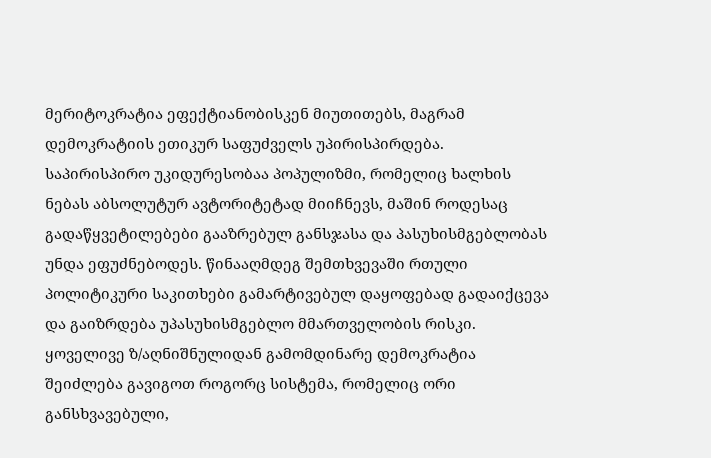მერიტოკრატია ეფექტიანობისკენ მიუთითებს, მაგრამ დემოკრატიის ეთიკურ საფუძველს უპირისპირდება.
საპირისპირო უკიდურესობაა პოპულიზმი, რომელიც ხალხის ნებას აბსოლუტურ ავტორიტეტად მიიჩნევს, მაშინ როდესაც გადაწყვეტილებები გააზრებულ განსჯასა და პასუხისმგებლობას უნდა ეფუძნებოდეს. წინააღმდეგ შემთხვევაში რთული პოლიტიკური საკითხები გამარტივებულ დაყოფებად გადაიქცევა და გაიზრდება უპასუხისმგებლო მმართველობის რისკი.
ყოველივე ზ/აღნიშნულიდან გამომდინარე დემოკრატია შეიძლება გავიგოთ როგორც სისტემა, რომელიც ორი განსხვავებული,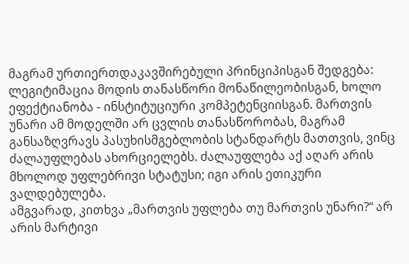მაგრამ ურთიერთდაკავშირებული პრინციპისგან შედგება: ლეგიტიმაცია მოდის თანასწორი მონაწილეობისგან, ხოლო ეფექტიანობა - ინსტიტუციური კომპეტენციისგან. მართვის უნარი ამ მოდელში არ ცვლის თანასწორობას, მაგრამ განსაზღვრავს პასუხისმგებლობის სტანდარტს მათთვის, ვინც ძალაუფლებას ახორციელებს. ძალაუფლება აქ აღარ არის მხოლოდ უფლებრივი სტატუსი; იგი არის ეთიკური ვალდებულება.
ამგვარად, კითხვა „მართვის უფლება თუ მართვის უნარი?“ არ არის მარტივი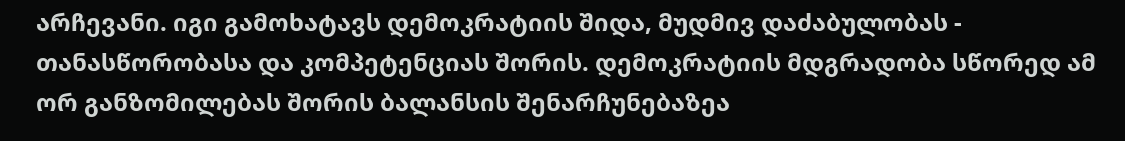არჩევანი. იგი გამოხატავს დემოკრატიის შიდა, მუდმივ დაძაბულობას - თანასწორობასა და კომპეტენციას შორის. დემოკრატიის მდგრადობა სწორედ ამ ორ განზომილებას შორის ბალანსის შენარჩუნებაზეა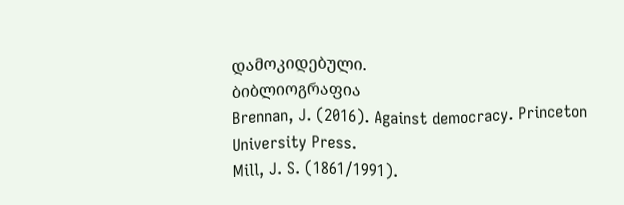დამოკიდებული.
ბიბლიოგრაფია
Brennan, J. (2016). Against democracy. Princeton University Press.
Mill, J. S. (1861/1991).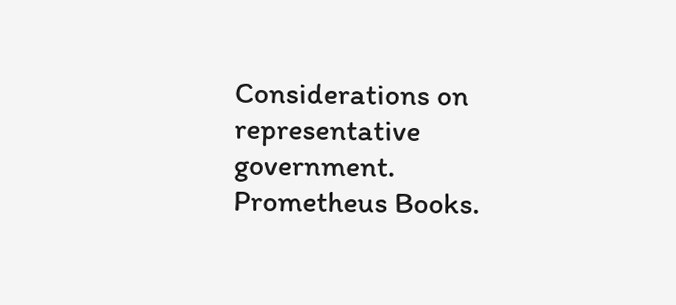Considerations on representative government. Prometheus Books.